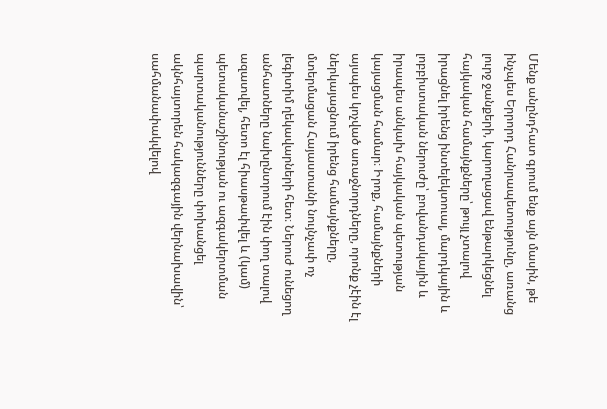Մենք անընդհատ գրում ենք այն մասին, թե ինչպես Երրորդ Հանրապետությունը, առանց լուրջ ջանքերի, կարողացավ ենթարկեցնել հայկական համայնքները՝ թույլ չտալով իրացնել իրենց ինտելեկտուալ, մարդկային և լոբբիստական ներուժը՝ բովանդակային և իրապես անկախ հայկական պետության կայացման համար։ Իրոք, համայնքների այսպես կոչված առաջնորդները, որոնք չէին էլ ներկայացնում իրենց համայնքները, մտերմացան Հայաստանի նույնչափ ոչ լեգիտիմ ղեկավարների հետ։ Ներուժ ունեցող անհատները նախընտրում էին փող տալով ազատվել, հետո էլ հիասթափվել և (կամ) պետականաշինության ու ազգակերտման պարտականությունները փոխանցել ակնհայտորեն հակազգային վերնախավին՝ սահմանափակվելով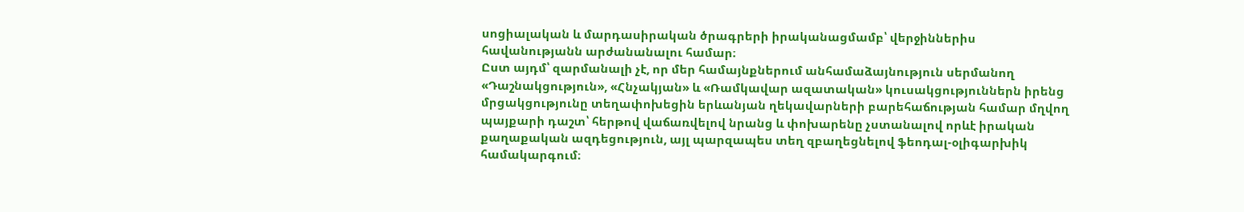սոցիալական և մարդասիրական ծրագրերի իրականացմամբ՝ վերջիններիս հավանությանն արժանանալու համար։
Ըստ այդմ՝ զարմանալի չէ, որ մեր համայնքներում անհամաձայնություն սերմանող «Դաշնակցություն», «Հնչակյան» և «Ռամկավար ազատական» կուսակցություններն իրենց մրցակցությունը տեղափոխեցին երևանյան ղեկավարների բարեհաճության համար մղվող պայքարի դաշտ՝ հերթով վաճառվելով նրանց և փոխարենը չստանալով որևէ իրական քաղաքական ազդեցություն, այլ պարզապես տեղ զբաղեցնելով ֆեոդալ-օլիգարխիկ համակարգում։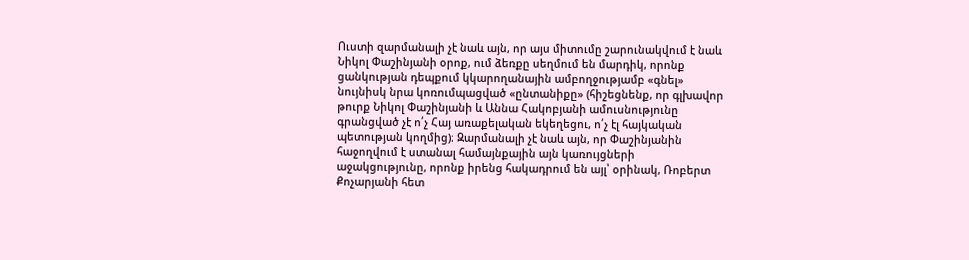Ուստի զարմանալի չէ նաև այն, որ այս միտումը շարունակվում է նաև Նիկոլ Փաշինյանի օրոք, ում ձեռքը սեղմում են մարդիկ, որոնք ցանկության դեպքում կկարողանային ամբողջությամբ «գնել» նույնիսկ նրա կոռումպացված «ընտանիքը» (հիշեցնենք, որ գլխավոր թուրք Նիկոլ Փաշինյանի և Աննա Հակոբյանի ամուսնությունը գրանցված չէ ո՛չ Հայ առաքելական եկեղեցու, ո՛չ էլ հայկական պետության կողմից)։ Զարմանալի չէ նաև այն, որ Փաշինյանին հաջողվում է ստանալ համայնքային այն կառույցների աջակցությունը, որոնք իրենց հակադրում են այլ՝ օրինակ, Ռոբերտ Քոչարյանի հետ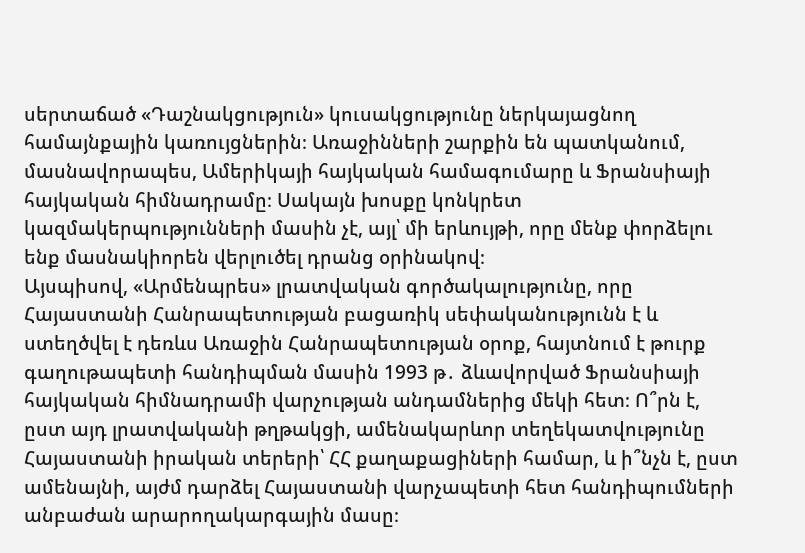սերտաճած «Դաշնակցություն» կուսակցությունը ներկայացնող համայնքային կառույցներին։ Առաջինների շարքին են պատկանում, մասնավորապես, Ամերիկայի հայկական համագումարը և Ֆրանսիայի հայկական հիմնադրամը։ Սակայն խոսքը կոնկրետ կազմակերպությունների մասին չէ, այլ՝ մի երևույթի, որը մենք փորձելու ենք մասնակիորեն վերլուծել դրանց օրինակով։
Այսպիսով, «Արմենպրես» լրատվական գործակալությունը, որը Հայաստանի Հանրապետության բացառիկ սեփականությունն է և ստեղծվել է դեռևս Առաջին Հանրապետության օրոք, հայտնում է թուրք գաղութապետի հանդիպման մասին 1993 թ․ ձևավորված Ֆրանսիայի հայկական հիմնադրամի վարչության անդամներից մեկի հետ։ Ո՞րն է, ըստ այդ լրատվականի թղթակցի, ամենակարևոր տեղեկատվությունը Հայաստանի իրական տերերի՝ ՀՀ քաղաքացիների համար, և ի՞նչն է, ըստ ամենայնի, այժմ դարձել Հայաստանի վարչապետի հետ հանդիպումների անբաժան արարողակարգային մասը։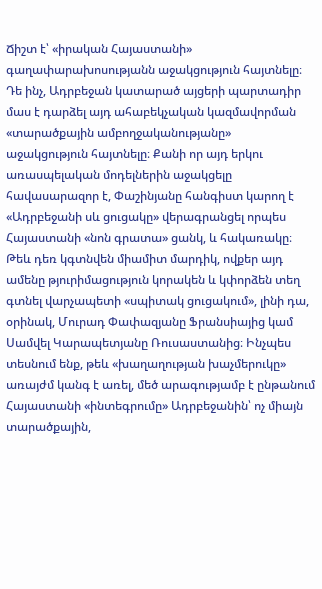Ճիշտ է՝ «իրական Հայաստանի» գաղափարախոսությանն աջակցություն հայտնելը։
Դե ինչ, Ադրբեջան կատարած այցերի պարտադիր մաս է դարձել այդ ահաբեկչական կազմավորման «տարածքային ամբողջականությանը» աջակցություն հայտնելը։ Քանի որ այդ երկու առասպելական մոդելներին աջակցելը հավասարազոր է, Փաշինյանը հանգիստ կարող է «Ադրբեջանի սև ցուցակը» վերագրանցել որպես Հայաստանի «նոն գրատա» ցանկ, և հակառակը։ Թեև դեռ կգտնվեն միամիտ մարդիկ, ովքեր այդ ամենը թյուրիմացություն կորակեն և կփորձեն տեղ գտնել վարչապետի «սպիտակ ցուցակում», լինի դա, օրինակ, Մուրադ Փափազյանը Ֆրանսիայից կամ Սամվել Կարապետյանը Ռուսաստանից։ Ինչպես տեսնում ենք, թեև «խաղաղության խաչմերուկը» առայժմ կանգ է առել, մեծ արագությամբ է ընթանում Հայաստանի «ինտեգրումը» Ադրբեջանին՝ ոչ միայն տարածքային,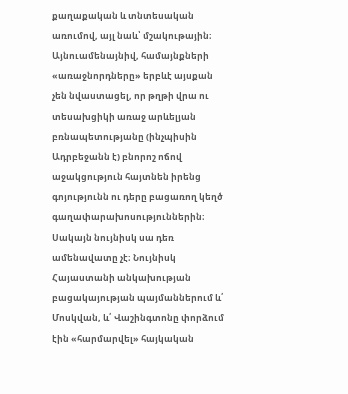քաղաքական և տնտեսական առումով, այլ նաև՝ մշակութային։ Այնուամենայնիվ, համայնքների «առաջնորդները» երբևէ այսքան չեն նվաստացել, որ թղթի վրա ու տեսախցիկի առաջ արևելյան բռնապետությանը (ինչպիսին Ադրբեջանն է) բնորոշ ոճով աջակցություն հայտնեն իրենց գոյությունն ու դերը բացառող կեղծ գաղափարախոսություններին։
Սակայն նույնիսկ սա դեռ ամենավատը չէ։ Նույնիսկ Հայաստանի անկախության բացակայության պայմաններում և՛ Մոսկվան, և՛ Վաշինգտոնը փորձում էին «հարմարվել» հայկական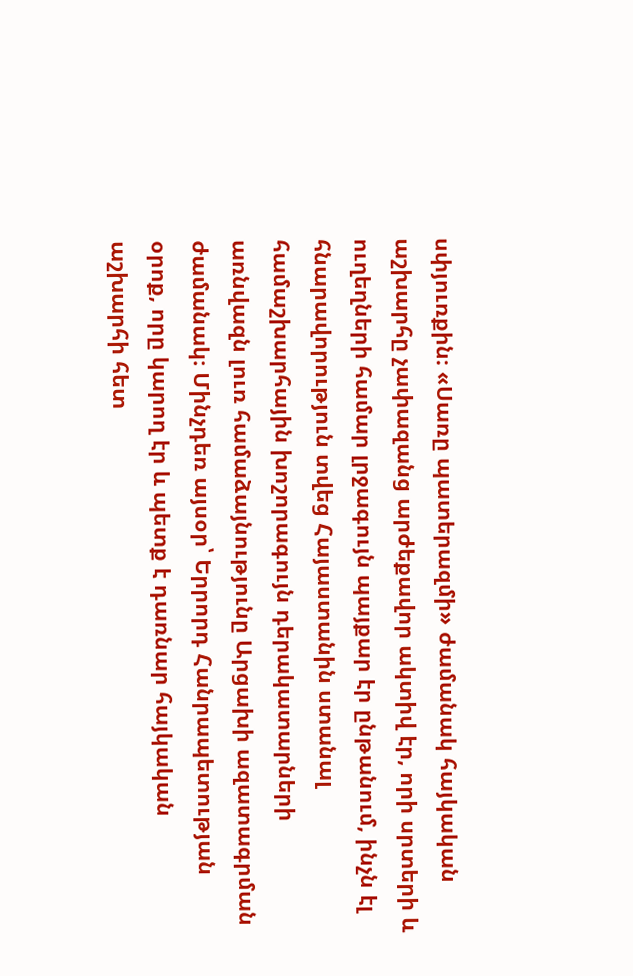սփյուռքին։ «Սառը պատերազմի» ժամանակ հայկական աշխարհը չափազանց արժեքավոր ակտիվ էր, որի սրտերի և ուղեղների համար լրջագույն պայքար էր ընթանում, ինչն էլ հնարավորություն տվեց Հայաստանին ստանալ համաշխարհային խոշորագույն դերակատարների առնվազն լուռ համաձայնությունը Արցախի ազատագրման ժամանակ։ Մինչդեռ այսօր՝ Երրորդ Հանրապետության օրոք, որը կարող էր և պետք է դառնար հայկական աշխարհի հետ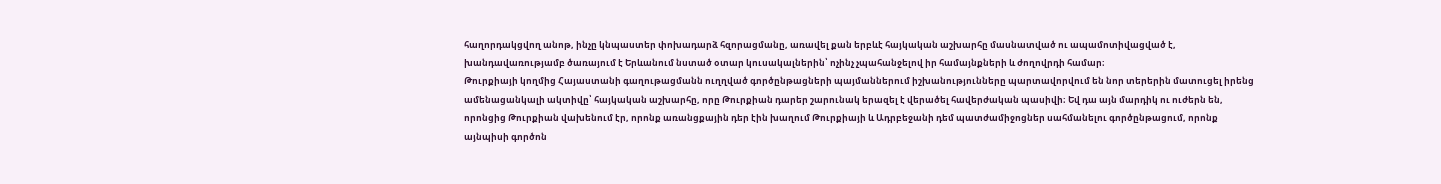հաղորդակցվող անոթ, ինչը կնպաստեր փոխադարձ հզորացմանը, առավել քան երբևէ հայկական աշխարհը մասնատված ու ապամոտիվացված է, խանդավառությամբ ծառայում է Երևանում նստած օտար կուսակալներին՝ ոչինչ չպահանջելով իր համայնքների և ժողովրդի համար։
Թուրքիայի կողմից Հայաստանի գաղութացմանն ուղղված գործընթացների պայմաններում իշխանությունները պարտավորվում են նոր տերերին մատուցել իրենց ամենացանկալի ակտիվը՝ հայկական աշխարհը, որը Թուրքիան դարեր շարունակ երազել է վերածել հավերժական պասիվի։ Եվ դա այն մարդիկ ու ուժերն են, որոնցից Թուրքիան վախենում էր, որոնք առանցքային դեր էին խաղում Թուրքիայի և Ադրբեջանի դեմ պատժամիջոցներ սահմանելու գործընթացում, որոնք այնպիսի գործոն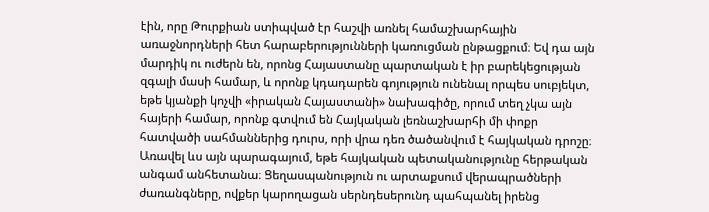էին, որը Թուրքիան ստիպված էր հաշվի առնել համաշխարհային առաջնորդների հետ հարաբերությունների կառուցման ընթացքում։ Եվ դա այն մարդիկ ու ուժերն են, որոնց Հայաստանը պարտական է իր բարեկեցության զգալի մասի համար, և որոնք կդադարեն գոյություն ունենալ որպես սուբյեկտ, եթե կյանքի կոչվի «իրական Հայաստանի» նախագիծը, որում տեղ չկա այն հայերի համար, որոնք գտվում են Հայկական լեռնաշխարհի մի փոքր հատվածի սահմաններից դուրս, որի վրա դեռ ծածանվում է հայկական դրոշը։ Առավել ևս այն պարագայում, եթե հայկական պետականությունը հերթական անգամ անհետանա։ Ցեղասպանություն ու արտաքսում վերապրածների ժառանգները, ովքեր կարողացան սերնդեսերունդ պահպանել իրենց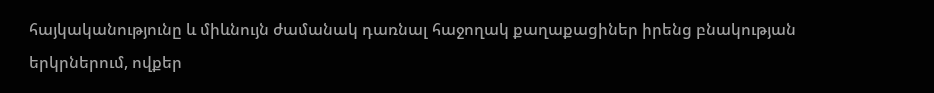հայկականությունը և միևնույն ժամանակ դառնալ հաջողակ քաղաքացիներ իրենց բնակության երկրներում, ովքեր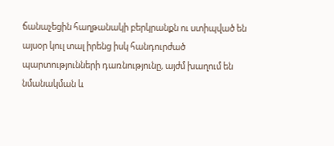ճանաչեցին հաղթանակի բերկրանքն ու ստիպված են այսօր կուլ տալ իրենց իսկ հանդուրժած պարտությունների դառնությունը, այժմ խաղում են նմանակման և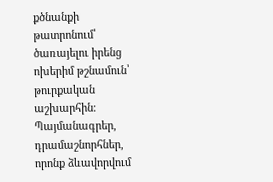քծնանքի թատրոնում՝ ծառայելու իրենց ոխերիմ թշնամուն՝ թուրքական աշխարհին։
Պայմանագրեր, դրամաշնորհներ, որոնք ձևավորվում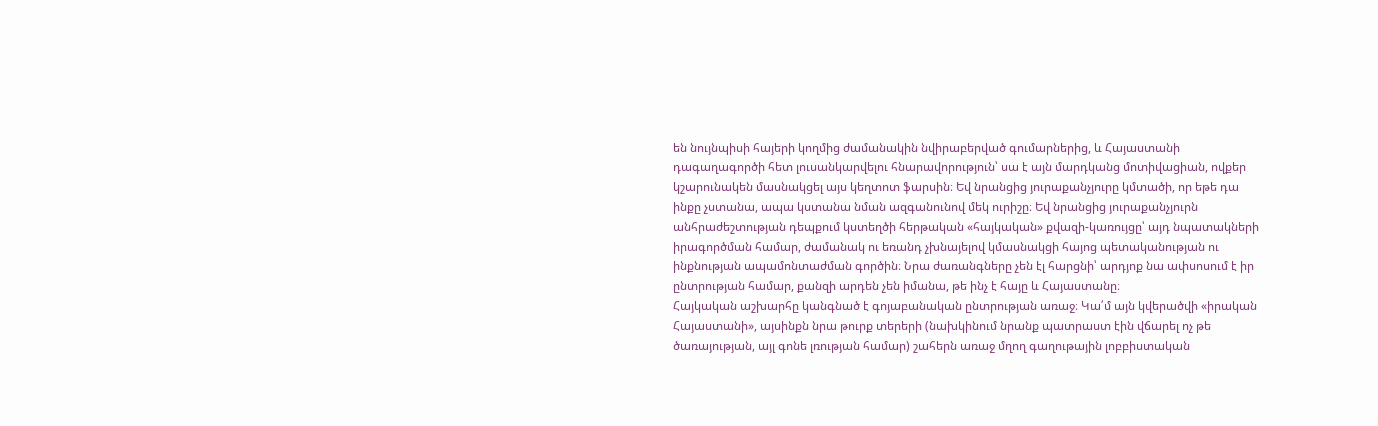են նույնպիսի հայերի կողմից ժամանակին նվիրաբերված գումարներից, և Հայաստանի դագաղագործի հետ լուսանկարվելու հնարավորություն՝ սա է այն մարդկանց մոտիվացիան, ովքեր կշարունակեն մասնակցել այս կեղտոտ ֆարսին։ Եվ նրանցից յուրաքանչյուրը կմտածի, որ եթե դա ինքը չստանա, ապա կստանա նման ազգանունով մեկ ուրիշը։ Եվ նրանցից յուրաքանչյուրն անհրաժեշտության դեպքում կստեղծի հերթական «հայկական» քվազի-կառույցը՝ այդ նպատակների իրագործման համար, ժամանակ ու եռանդ չխնայելով կմասնակցի հայոց պետականության ու ինքնության ապամոնտաժման գործին։ Նրա ժառանգները չեն էլ հարցնի՝ արդյոք նա ափսոսում է իր ընտրության համար, քանզի արդեն չեն իմանա, թե ինչ է հայը և Հայաստանը։
Հայկական աշխարհը կանգնած է գոյաբանական ընտրության առաջ։ Կա՛մ այն կվերածվի «իրական Հայաստանի», այսինքն նրա թուրք տերերի (նախկինում նրանք պատրաստ էին վճարել ոչ թե ծառայության, այլ գոնե լռության համար) շահերն առաջ մղող գաղութային լոբբիստական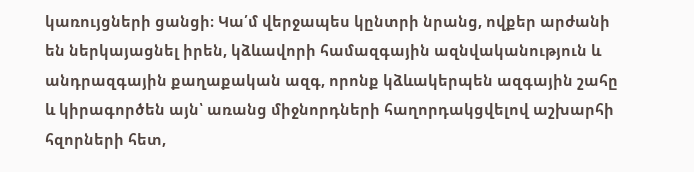կառույցների ցանցի։ Կա՛մ վերջապես կընտրի նրանց, ովքեր արժանի են ներկայացնել իրեն, կձևավորի համազգային ազնվականություն և անդրազգային քաղաքական ազգ, որոնք կձևակերպեն ազգային շահը և կիրագործեն այն՝ առանց միջնորդների հաղորդակցվելով աշխարհի հզորների հետ,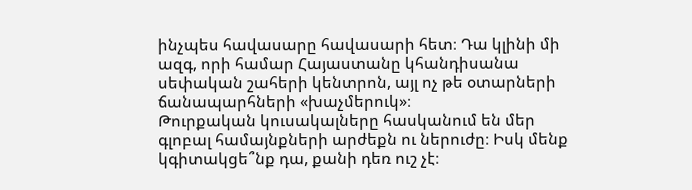ինչպես հավասարը հավասարի հետ։ Դա կլինի մի ազգ, որի համար Հայաստանը կհանդիսանա սեփական շահերի կենտրոն, այլ ոչ թե օտարների ճանապարհների «խաչմերուկ»։
Թուրքական կուսակալները հասկանում են մեր գլոբալ համայնքների արժեքն ու ներուժը։ Իսկ մենք կգիտակցե՞նք դա, քանի դեռ ուշ չէ։